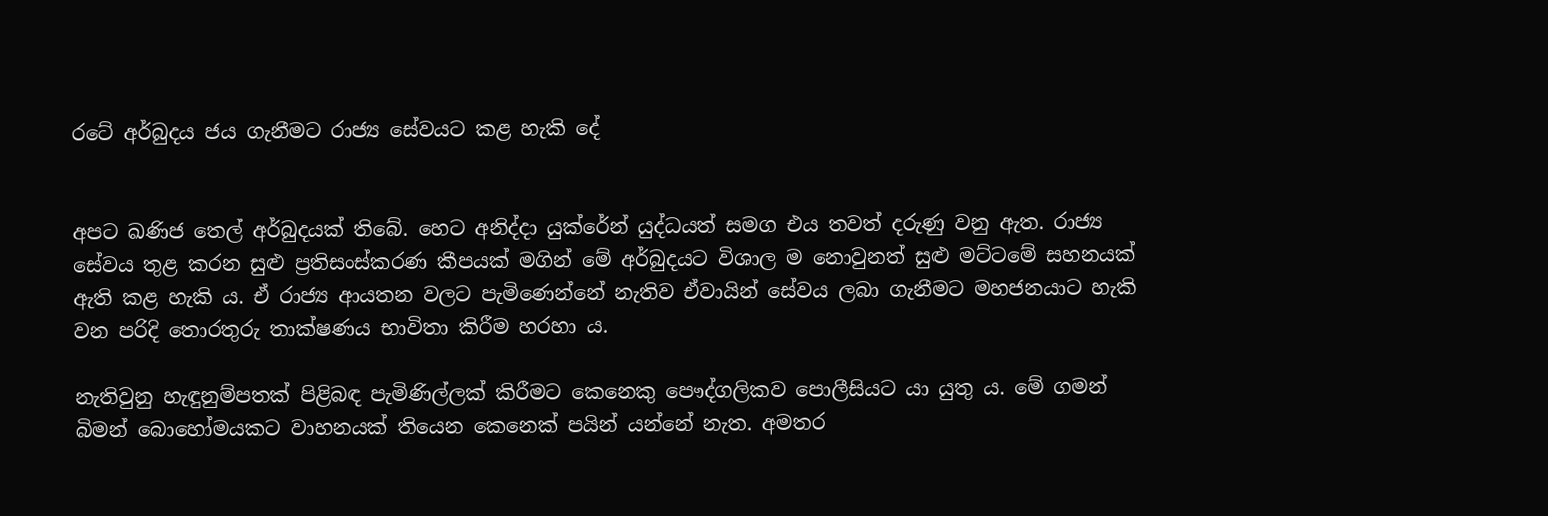රටේ අර්බුදය ජය ගැනීමට රාජ්‍ය සේවයට කළ හැකි දේ


අපට ඛණිජ තෙල් අර්බුදයක් තිබේ. හෙට අනිද්දා යුක්රේන් යුද්ධයත් සමග එය තවත් දරුණු වනු ඇත. රාජ්‍ය සේවය තුළ කරන සුළු ප්‍රතිසංස්කරණ කීපයක් මගින් මේ අර්බුදයට විශාල ම නොවුනත් සුළු මට්ටමේ සහනයක් ඇති කළ හැකි ය. ඒ රාජ්‍ය ආයතන වලට පැමිණෙන්නේ නැතිව ඒවායින් සේවය ලබා ගැනීමට මහජනයාට හැකි වන පරිදි තොරතුරු තාක්ෂණය භාවිතා කිරීම හරහා ය.

නැතිවුනු හැඳුනුම්පතක් පිළිබඳ පැමිණිල්ලක් කිරීමට කෙනෙකු පෞද්ගලිකව පොලීසියට යා යුතු ය. මේ ගමන් බිමන් බොහෝමයකට වාහනයක් තියෙන කෙනෙක් පයින් යන්නේ නැත. අමතර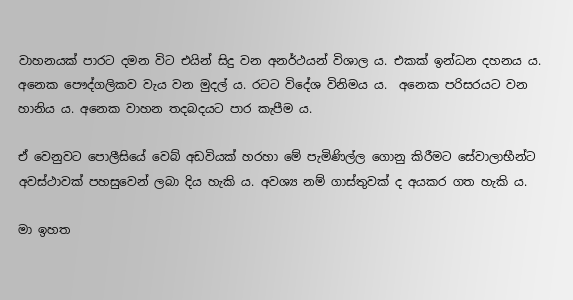වාහනයක් පාරට දමන විට එයින් සිදු වන අනර්ථයන් විශාල ය. එකක් ඉන්ධන දහනය ය. අනෙක පෞද්ගලිකව වැය වන මුදල් ය. රටට විදේශ විනිමය ය.  අනෙක පරිසරයට වන හානිය ය. අනෙක වාහන තදබදයට පාර කැපීම ය.

ඒ වෙනුවට පොලීසියේ වෙබ් අඩවියක් හරහා මේ පැමිණිල්ල ගොනු කිරීමට සේවාලාභීන්ට අවස්ථාවක් පහසුවෙන් ලබා දිය හැකි ය. අවශ්‍ය නම් ගාස්තුවක් ද අයකර ගත හැකි ය.

මා ඉහත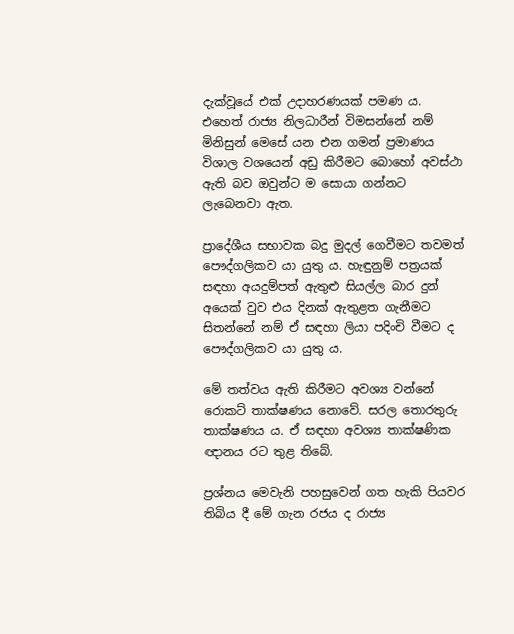දැක්වූයේ එක් උදාහරණයක් පමණ ය. එහෙත් රාජ්‍ය නිලධාරීන් විමසන්නේ නම් මිනිසුන් මෙසේ යන එන ගමන් ප්‍රමාණය විශාල වශයෙන් අඩු කිරීමට බොහෝ අවස්ථා ඇති බව ඔවුන්ට ම සොයා ගන්නට ලැබෙනවා ඇත.

ප්‍රාදේශීය සභාවක බදු මුදල් ගෙවීමට තවමත් පෞද්ගලිකව යා යුතු ය. හැඳුනුම් පත්‍රයක් සඳහා අයදුම්පත් ඇතුළු සියල්ල බාර දුන් අයෙක් වුව එය දිනක් ඇතුළත ගැනීමට සිතන්නේ නම් ඒ සඳහා ලියා පදිංචි වීමට ද පෞද්ගලිකව යා යුතු ය.

මේ තත්වය ඇති කිරීමට අවශ්‍ය වන්නේ රොකට් තාක්ෂණය නොවේ. සරල තොරතුරු තාක්ෂණය ය. ඒ සඳහා අවශ්‍ය තාක්ෂණික ඥානය රට තුළ තිබේ.

ප්‍රශ්නය මෙවැනි පහසුවෙන් ගත හැකි පියවර තිබිය දී මේ ගැන රජය ද රාජ්‍ය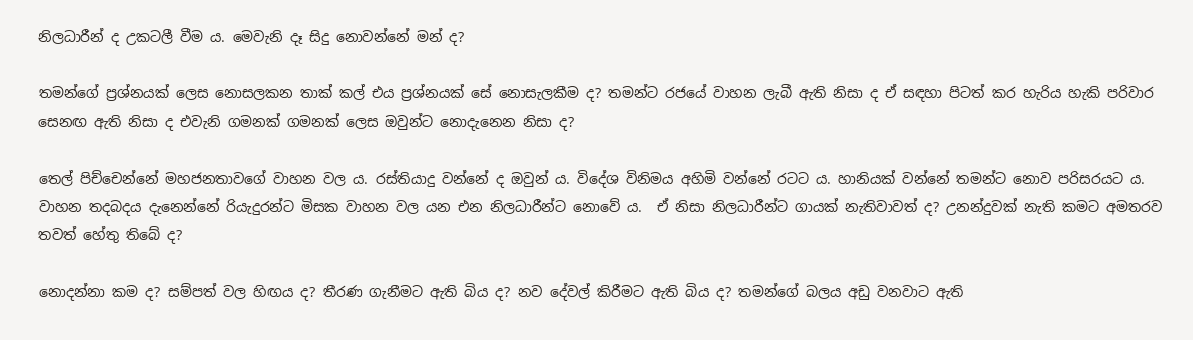නිලධාරීන් ද උකටලී වීම ය. මෙවැනි දෑ සිදු නොවන්නේ මන් ද?

තමන්ගේ ප්‍රශ්නයක් ලෙස නොසලකන තාක් කල් එය ප්‍රශ්නයක් සේ නොසැලකීම ද? තමන්ට රජයේ වාහන ලැබී ඇති නිසා ද ඒ සඳහා පිටත් කර හැරිය හැකි පරිවාර සෙනඟ ඇති නිසා ද එවැනි ගමනක් ගමනක් ලෙස ඔවුන්ට නොදැනෙන නිසා ද?

තෙල් පිච්චෙන්නේ මහජනතාවගේ වාහන වල ය. රස්තියාදු වන්නේ ද ඔවුන් ය. විදේශ විනිමය අහිමි වන්නේ රටට ය. හානියක් වන්නේ තමන්ට නොව පරිසරයට ය. වාහන තදබදය දැනෙන්නේ රියැදුරන්ට මිසක වාහන වල යන එන නිලධාරීන්ට නොවේ ය.  ඒ නිසා නිලධාරීන්ට ගායක් නැතිවාවත් ද? උනන්දුවක් නැති කමට අමතරව තවත් හේතු තිබේ ද?

නොදන්නා කම ද? සම්පත් වල හිඟය ද? තීරණ ගැනීමට ඇති බිය ද? නව දේවල් කිරීමට ඇති බිය ද? තමන්ගේ බලය අඩු වනවාට ඇති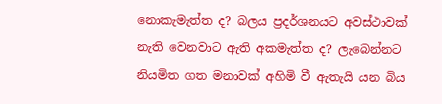නොකැමැත්ත ද? බලය ප්‍රදර්ශනයට අවස්ථාවක් නැති වෙනවාට ඇති අකමැත්ත ද? ලැබෙන්නට නියමිත ගත මනාවක් අහිමි වී ඇතැයි යන බිය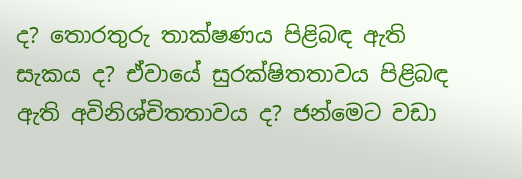ද? තොරතුරු තාක්ෂණය පිළිබඳ ඇති සැකය ද? ඒවායේ සුරක්ෂිතතාවය පිළිබඳ ඇති අවිනිශ්චිතතාවය ද? ජන්මෙට වඩා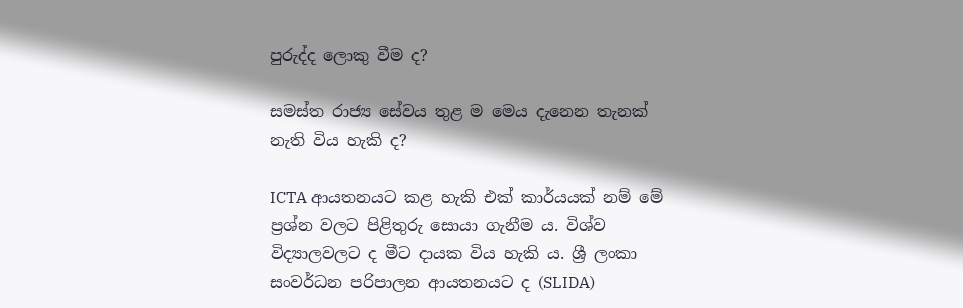පුරුද්ද ලොකු වීම ද?

සමස්ත රාජ්‍ය සේවය තුළ ම මෙය දැනෙන තැනක් නැති විය හැකි ද?

ICTA ආයතනයට කළ හැකි එක් කාර්යයක් නම් මේ ප්‍රශ්න වලට පිළිතුරු සොයා ගැනීම ය. විශ්ව විද්‍යාලවලට ද මීට දායක විය හැකි ය. ශ්‍රී ලංකා සංවර්ධන පරිපාලන ආයතනයට ද (SLIDA)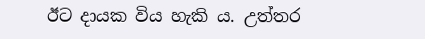ඊට දායක විය හැකි ය. උත්තර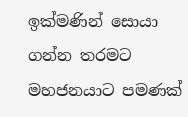ඉක්මණින් සොයා ගන්න තරමට මහජනයාට පමණක්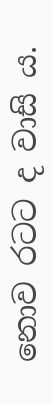නොව රටට ද වාසි ය.